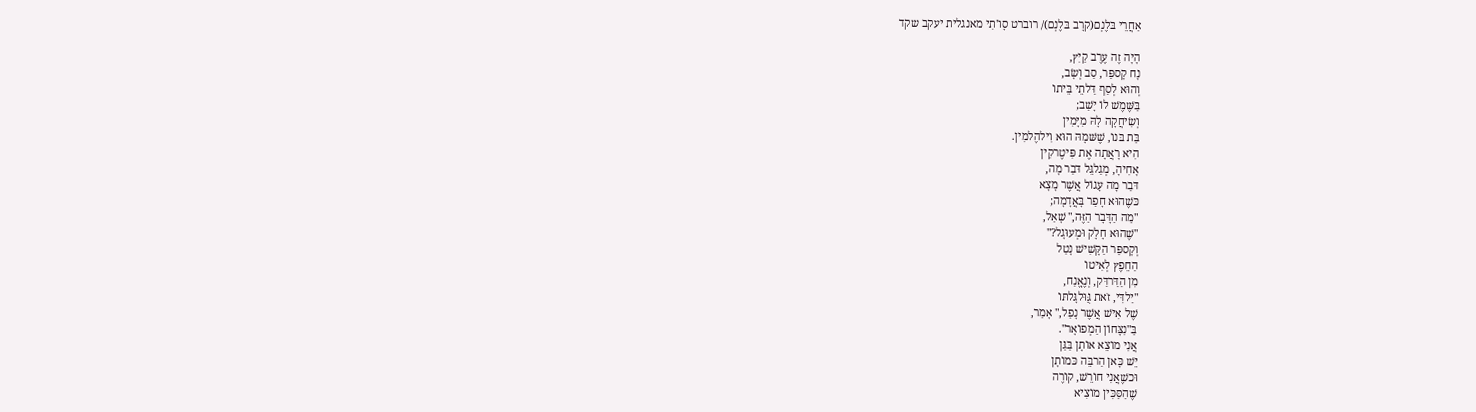אַחֲרֵי בּלֶנְם(קרָב בּלֶנְם)/ רוברט סָו'תִי מאנגלית יעקב שקד

הָיָה זֶה עֶרֶב קַיִץ,
נָח קָספַּר, סַב וְשָׂב,
וְהוּא לְסַף דַּלתֵי בֵּיתוֹ
בַּשֶּׁמֶשׁ לוֹ יָשַׁב;
וְשִׂיחֲקָה לָהּ מִיָּמִין
בַּת בּנוֹ, שֶׁשּׁמָהּ הוּא וִילהֶלמִין.
הִיא רָאֲתָה אֶת פִּיטֶרקִין
אָחִיהָ, מְגַלגֵּל דּבַר מָה,
דּבַר מָה עָגוֹל אֲשֶׁר מָצָא
כּשֶׁהוּא חָפַר בָּאֲדָמָה;
"מַה הַדָּבָר הַזֶּה," שָׁאַל,
"שֶׁהוּא חָלָק וּמְעוּגָל?"
וְקָספַּר הַקָּשִׁישׁ נָטַל
הַחֵפֶץ לְאִיטוֹ
מִן הַדַּרדַּק, וְנֶאֱנַח,
"יַלדִּי, זֹאת גֻּוּלגָּלתּוֹ
שֶׁל אִישׁ אֲשֶׁר נָפַל," אָמַר,
בַּ"נִצָּחוֹן הַמְפוֹאָר".
אֲנִי מוֹצֵא אוֹתָן בַּגַּן
יֵשׁ כָּאן הַרבֵּה כּמוֹתָן
וּכשֶׁאֲנִי חוֹרֵשׁ, קוֹרֶה
שֶׁהַסַּכִּין מוֹצִיא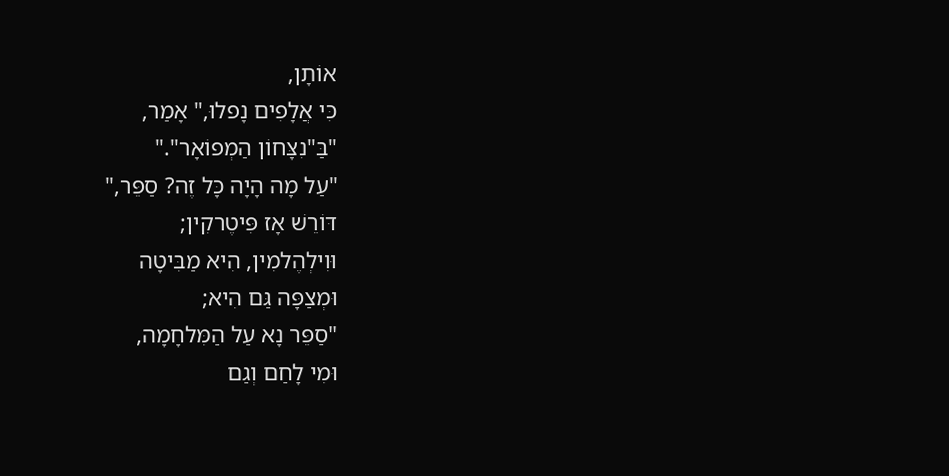אוֹתָן,
כִּי אֲלָפִים נָפלוּ," אָמַר,
"בַּ"נִצָּחוֹן הַמְפוֹאָר"."
"עַל מָה הָיָה כָּל זֶה? סַפֵּר,"
דּוֹרֵשׁ אָז פִּיטֶרקִין;
וּוִילְהֶלמִין, הִיא מַבִּיטָה
וּמְצַפָּה גַּם הִיא;
"סַפֵּר נָא עַל הַמִּלחָמָה,
וּמִי לָחַם וְגַם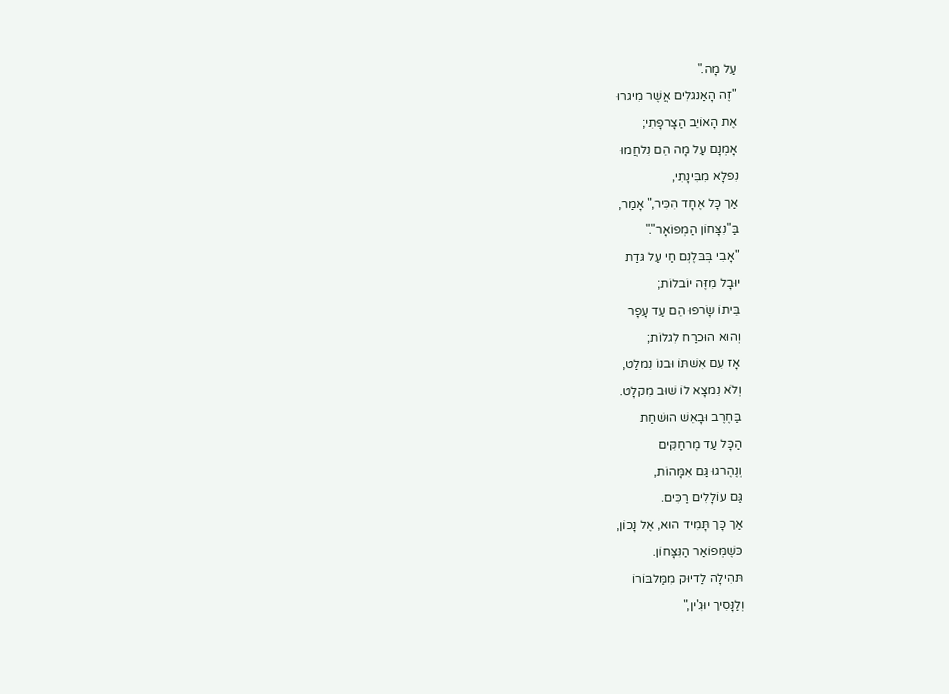עַל מָה."
"זֶה הָאַנגלִים אֲשֶׁר מִיגרוּ
אֶת הָאוֹיֵב הַצָרפָתִי;
אָמְנָם עַל מָה הֵם נִלחֲמוּ
נִפלָא מִבִּינָתִי,
אַך כָּל אֶחָד הִכִּיר," אָמַר,
בַּ"נִצָּחוֹן הַמְפוֹאָר"."
"אָבִי בְּבּלֶנְם חַי עַל גּדַת
יוּבָל מִזֶּה יוֹבלוֹת;
בֵּיתוֹ שָׂרפוּ הֵם עַד עָפָר
וְהוּא הוּכרַח לִגלוֹת;
אָז עִם אִשׁתּוֹ וּבנוֹ נִמלַט,
וְלֹא נִמצָא לוֹ שׁוּב מִקלָט.
בַּחֶרֶב וּבָאֵשׁ הוּשׁחַת
הַכָּל עַד מֶרחַקִּים
וְנֶהֶרגוּ גַּם אִמָּהוֹת,
גַּם עוֹלָלִים רַכִּים.
אַך כָּך תָּמִיד הוּא, אֶל נָכוֹן,
כּשֶׁמְּפוֹאַר הַנִּצָּחוֹן.
תּהִילָה לַדיוּק מִמַּלבּוֹרוֹ
וְלַנָּסִיך יוּגִ'ין,"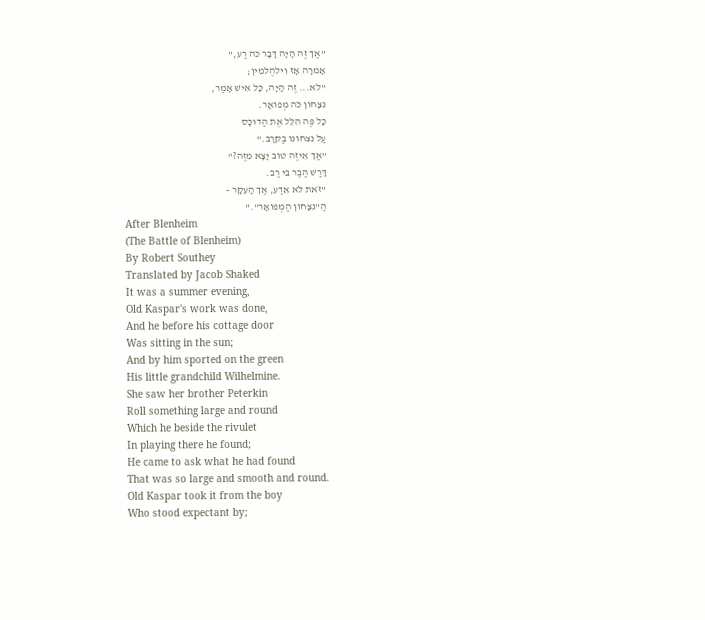"אַך זֶה הָיָה דָּבָר כֹּה רַע,"
אָמרָה אָז וִילהֶלמִין;
"לֹא... זֶה הָיָה, כָּל אִישׁ אָמַר,
נִצָּחוֹן כֹּה מְפוֹאָר.
כָּל פֶּה הִלֵּל אֶת הַדוּכָּס
עַל נִצחוֹנוֹ בַּקּרָב."
"אַך אֵיזֶה טוֹב יָצָא מִזֶּה?"
דָּרַשׁ הַבַּר בֵּי רַב.
"זֹאת לֹא אֵדַע, אַך הָעִקָּר -
הַ"נִצָּחוֹן הַמְפוֹאָר"."
After Blenheim
(The Battle of Blenheim)
By Robert Southey
Translated by Jacob Shaked
It was a summer evening,
Old Kaspar's work was done,
And he before his cottage door
Was sitting in the sun;
And by him sported on the green
His little grandchild Wilhelmine.
She saw her brother Peterkin
Roll something large and round
Which he beside the rivulet
In playing there he found;
He came to ask what he had found
That was so large and smooth and round.
Old Kaspar took it from the boy
Who stood expectant by;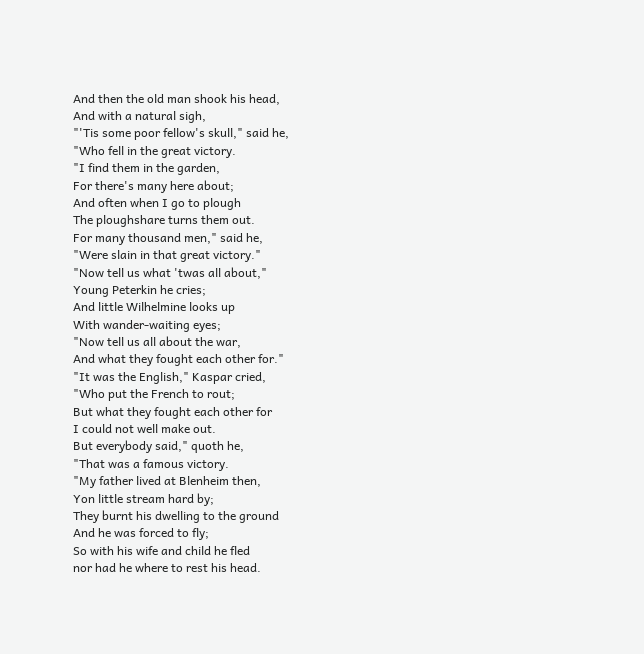And then the old man shook his head,
And with a natural sigh,
"'Tis some poor fellow's skull," said he,
"Who fell in the great victory.
"I find them in the garden,
For there's many here about;
And often when I go to plough
The ploughshare turns them out.
For many thousand men," said he,
"Were slain in that great victory."
"Now tell us what 'twas all about,"
Young Peterkin he cries;
And little Wilhelmine looks up
With wander-waiting eyes;
"Now tell us all about the war,
And what they fought each other for."
"It was the English," Kaspar cried,
"Who put the French to rout;
But what they fought each other for
I could not well make out.
But everybody said," quoth he,
"That was a famous victory.
"My father lived at Blenheim then,
Yon little stream hard by;
They burnt his dwelling to the ground
And he was forced to fly;
So with his wife and child he fled
nor had he where to rest his head.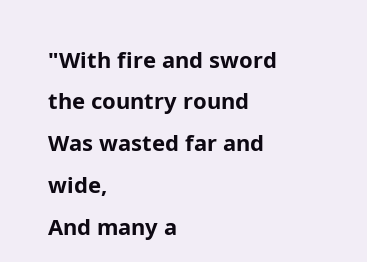"With fire and sword the country round
Was wasted far and wide,
And many a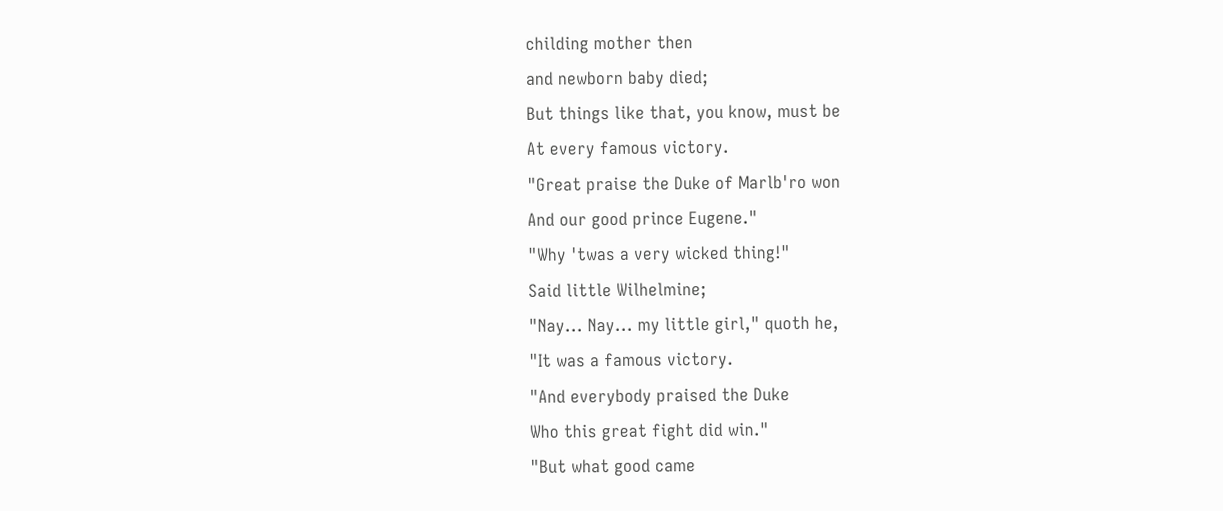childing mother then
and newborn baby died;
But things like that, you know, must be
At every famous victory.
"Great praise the Duke of Marlb'ro won
And our good prince Eugene."
"Why 'twas a very wicked thing!"
Said little Wilhelmine;
"Nay... Nay... my little girl," quoth he,
"It was a famous victory.
"And everybody praised the Duke
Who this great fight did win."
"But what good came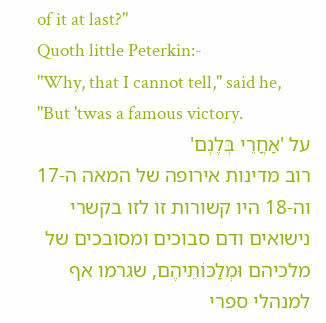of it at last?"
Quoth little Peterkin:-
"Why, that I cannot tell," said he,
"But 'twas a famous victory.
על 'אַחֲרֵי בְּלֶנְם'
רוב מדינות אירופה של המאה ה-17 וה-18 היו קשורות זו לזו בקשרי נישואים ודם סבוכים ומסובכים של מלכיהם וּמְלַכּוֹתֵיהֶם, שגרמו אף למנהלי ספרי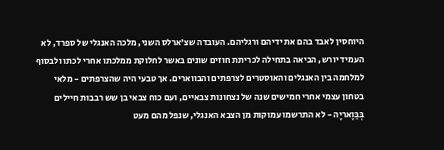היוחסין לאבד בהם את ידיהם ורגליהם. העובדה שצ'ארלס השני, מלכה האנגלי של ספרד, לא העמיד יורש, הביאה בתחילה לכריתת חוזים שונים באשר לחלוקת ממלכתו אחרי לכתו ולבסוף למלחמה בין האנגלים והאוסטרים לצרפתים והבווארים. אך טבעי היה שהצרפתים - מלאי בטחון עצמי אחרי חמישים שנה של נצחונות צבאיים, ועם כוח צבאי בן שש רבבות חיילים בְּבַּוָאריָה - לא התרשמו עמוקות מן הצבא האנגלי, שנפל מהם מעט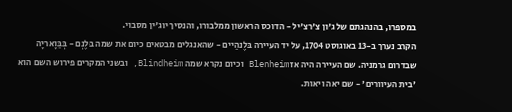במספרו, בהנהגתם של ג'ון צ'רצ'יל - הדוכס הראשון ממלבורו, והנסיך יוג'ין מסבוי.
הקרב נערך ב-13 באוגוסט 1704, על יד העיירה בּלֶנהַיים - שהאנגלים מבטאים כיום את שמה בּלֶנְם - בְּבַּוָאריָה שבדרום גרמניה. שם העיירה היה אז Blenheim וכיום נקרא שמה Blindheim, ובשני המקרים פירוש השם הוא 'בית העיוורים' - שם יאה ויאות.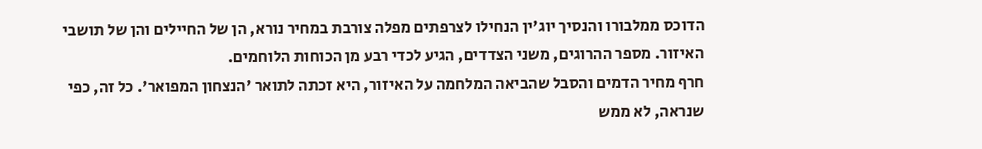הדוכס ממלבורו והנסיך יוג'ין הנחילו לצרפתים מפלה צורבת במחיר נורא, הן של החיילים והן של תושבי האיזור. מספר ההרוגים, משני הצדדים, הגיע לכדי רבע מן הכוחות הלוחמים.
חרף מחיר הדמים והסבל שהביאה המלחמה על האיזור, היא זכתה לתואר 'הנצחון המפואר'. כל זה, כפי שנראה, לא ממש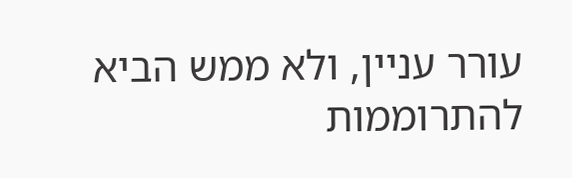עורר עניין, ולא ממש הביא להתרוממות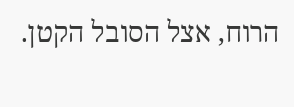הרוח, אצל הסובל הקטן.